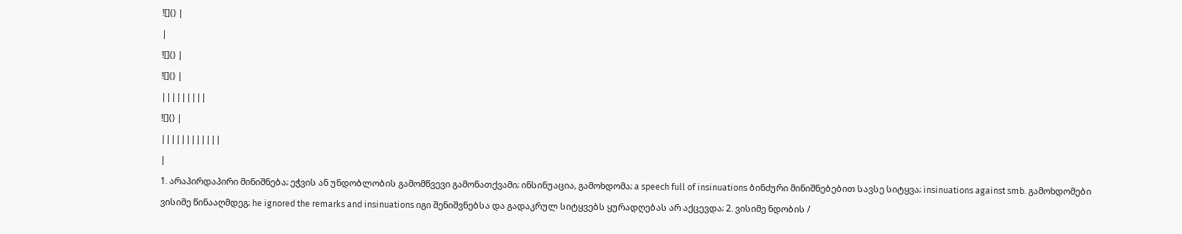![]() |
|
![]() |
![]() |
|||||||||
![]() |
||||||||||||
|
1. არაპირდაპირი მინიშნება; ეჭვის ან უნდობლობის გამომწვევი გამონათქვამი; ინსინუაცია, გამოხდომა; a speech full of insinuations ბინძური მინიშნებებით სავსე სიტყვა; insinuations against smb. გამოხდომები ვისიმე წინააღმდეგ; he ignored the remarks and insinuations იგი შენიშვნებსა და გადაკრულ სიტყვებს ყურადღებას არ აქცევდა; 2. ვისიმე ნდობის /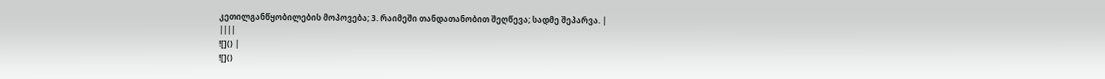კეთილგანწყობილების მოპოვება; 3. რაიმეში თანდათანობით შეღწევა; სადმე შეპარვა. |
||||
![]() |
![]()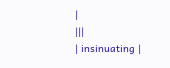|
|||
| insinuating |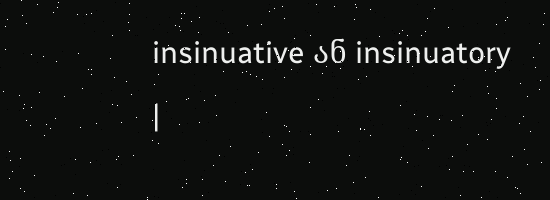insinuative ან insinuatory |